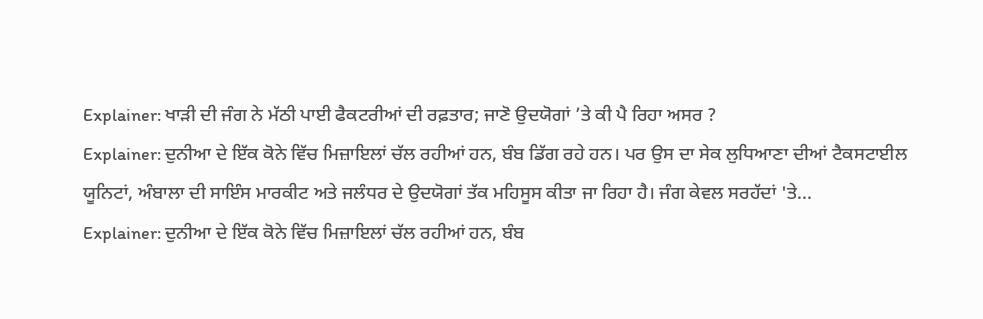Explainer: ਖਾੜੀ ਦੀ ਜੰਗ ਨੇ ਮੱਠੀ ਪਾਈ ਫੈਕਟਰੀਆਂ ਦੀ ਰਫ਼ਤਾਰ; ਜਾਣੋ ਉਦਯੋਗਾਂ ’ਤੇ ਕੀ ਪੈ ਰਿਹਾ ਅਸਰ ?
Explainer: ਦੁਨੀਆ ਦੇ ਇੱਕ ਕੋਨੇ ਵਿੱਚ ਮਿਜ਼ਾਇਲਾਂ ਚੱਲ ਰਹੀਆਂ ਹਨ, ਬੰਬ ਡਿੱਗ ਰਹੇ ਹਨ। ਪਰ ਉਸ ਦਾ ਸੇਕ ਲੁਧਿਆਣਾ ਦੀਆਂ ਟੈਕਸਟਾਈਲ ਯੂਨਿਟਾਂ, ਅੰਬਾਲਾ ਦੀ ਸਾਇੰਸ ਮਾਰਕੀਟ ਅਤੇ ਜਲੰਧਰ ਦੇ ਉਦਯੋਗਾਂ ਤੱਕ ਮਹਿਸੂਸ ਕੀਤਾ ਜਾ ਰਿਹਾ ਹੈ। ਜੰਗ ਕੇਵਲ ਸਰਹੱਦਾਂ 'ਤੇ...
Explainer: ਦੁਨੀਆ ਦੇ ਇੱਕ ਕੋਨੇ ਵਿੱਚ ਮਿਜ਼ਾਇਲਾਂ ਚੱਲ ਰਹੀਆਂ ਹਨ, ਬੰਬ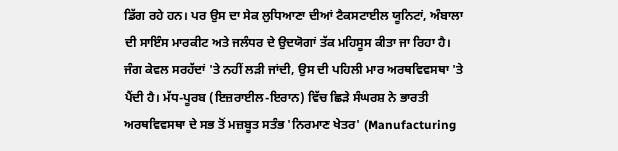ਡਿੱਗ ਰਹੇ ਹਨ। ਪਰ ਉਸ ਦਾ ਸੇਕ ਲੁਧਿਆਣਾ ਦੀਆਂ ਟੈਕਸਟਾਈਲ ਯੂਨਿਟਾਂ, ਅੰਬਾਲਾ ਦੀ ਸਾਇੰਸ ਮਾਰਕੀਟ ਅਤੇ ਜਲੰਧਰ ਦੇ ਉਦਯੋਗਾਂ ਤੱਕ ਮਹਿਸੂਸ ਕੀਤਾ ਜਾ ਰਿਹਾ ਹੈ। ਜੰਗ ਕੇਵਲ ਸਰਹੱਦਾਂ 'ਤੇ ਨਹੀਂ ਲੜੀ ਜਾਂਦੀ, ਉਸ ਦੀ ਪਹਿਲੀ ਮਾਰ ਅਰਥਵਿਵਸਥਾ 'ਤੇ ਪੈਂਦੀ ਹੈ। ਮੱਧ-ਪੂਰਬ (ਇਜ਼ਰਾਈਲ-ਇਰਾਨ) ਵਿੱਚ ਛਿੜੇ ਸੰਘਰਸ਼ ਨੇ ਭਾਰਤੀ ਅਰਥਵਿਵਸਥਾ ਦੇ ਸਭ ਤੋਂ ਮਜ਼ਬੂਤ ਸਤੰਭ 'ਨਿਰਮਾਣ ਖੇਤਰ' (Manufacturing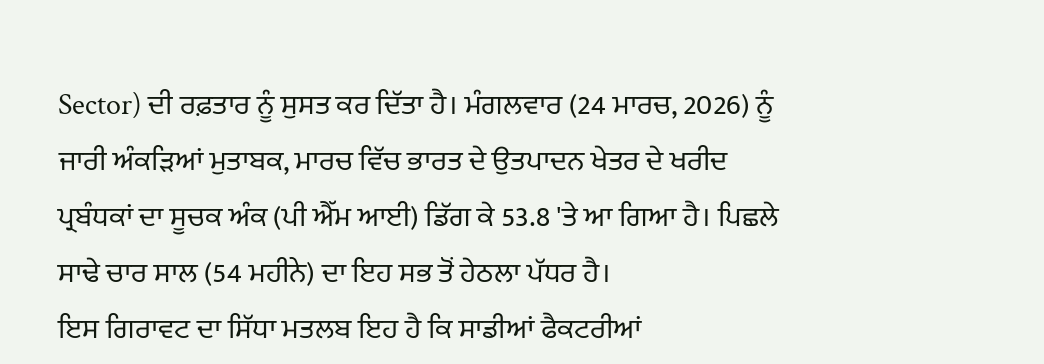Sector) ਦੀ ਰਫ਼ਤਾਰ ਨੂੰ ਸੁਸਤ ਕਰ ਦਿੱਤਾ ਹੈ। ਮੰਗਲਵਾਰ (24 ਮਾਰਚ, 2026) ਨੂੰ ਜਾਰੀ ਅੰਕੜਿਆਂ ਮੁਤਾਬਕ, ਮਾਰਚ ਵਿੱਚ ਭਾਰਤ ਦੇ ਉਤਪਾਦਨ ਖੇਤਰ ਦੇ ਖਰੀਦ ਪ੍ਰਬੰਧਕਾਂ ਦਾ ਸੂਚਕ ਅੰਕ (ਪੀ ਐੱਮ ਆਈ) ਡਿੱਗ ਕੇ 53.8 'ਤੇ ਆ ਗਿਆ ਹੈ। ਪਿਛਲੇ ਸਾਢੇ ਚਾਰ ਸਾਲ (54 ਮਹੀਨੇ) ਦਾ ਇਹ ਸਭ ਤੋਂ ਹੇਠਲਾ ਪੱਧਰ ਹੈ।
ਇਸ ਗਿਰਾਵਟ ਦਾ ਸਿੱਧਾ ਮਤਲਬ ਇਹ ਹੈ ਕਿ ਸਾਡੀਆਂ ਫੈਕਟਰੀਆਂ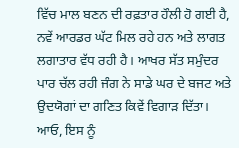ਵਿੱਚ ਮਾਲ ਬਣਨ ਦੀ ਰਫ਼ਤਾਰ ਹੌਲੀ ਹੋ ਗਈ ਹੈ, ਨਵੇਂ ਆਰਡਰ ਘੱਟ ਮਿਲ ਰਹੇ ਹਨ ਅਤੇ ਲਾਗਤ ਲਗਾਤਾਰ ਵੱਧ ਰਹੀ ਹੈ। ਆਖਰ ਸੱਤ ਸਮੁੰਦਰ ਪਾਰ ਚੱਲ ਰਹੀ ਜੰਗ ਨੇ ਸਾਡੇ ਘਰ ਦੇ ਬਜਟ ਅਤੇ ਉਦਯੋਗਾਂ ਦਾ ਗਣਿਤ ਕਿਵੇਂ ਵਿਗਾੜ ਦਿੱਤਾ। ਆਓ, ਇਸ ਨੂੰ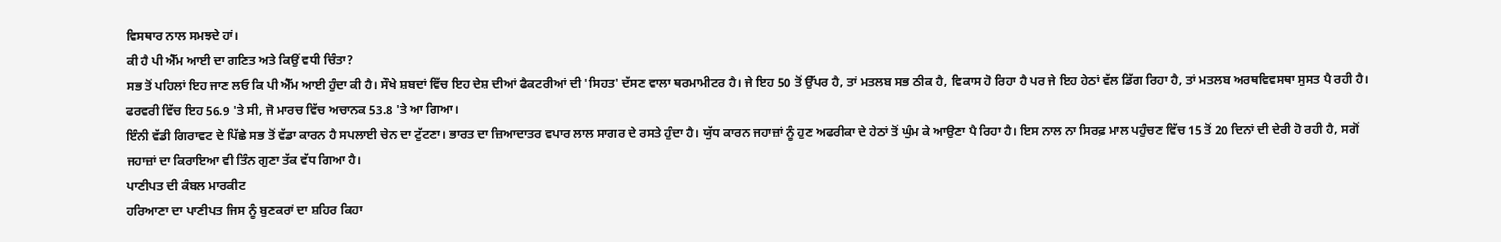ਵਿਸਥਾਰ ਨਾਲ ਸਮਝਦੇ ਹਾਂ।
ਕੀ ਹੈ ਪੀ ਐੱਮ ਆਈ ਦਾ ਗਣਿਤ ਅਤੇ ਕਿਉਂ ਵਧੀ ਚਿੰਤਾ?
ਸਭ ਤੋਂ ਪਹਿਲਾਂ ਇਹ ਜਾਣ ਲਓ ਕਿ ਪੀ ਐੱਮ ਆਈ ਹੁੰਦਾ ਕੀ ਹੈ। ਸੌਖੇ ਸ਼ਬਦਾਂ ਵਿੱਚ ਇਹ ਦੇਸ਼ ਦੀਆਂ ਫੈਕਟਰੀਆਂ ਦੀ 'ਸਿਹਤ' ਦੱਸਣ ਵਾਲਾ ਥਰਮਾਮੀਟਰ ਹੈ। ਜੇ ਇਹ 50 ਤੋਂ ਉੱਪਰ ਹੈ, ਤਾਂ ਮਤਲਬ ਸਭ ਠੀਕ ਹੈ, ਵਿਕਾਸ ਹੋ ਰਿਹਾ ਹੈ ਪਰ ਜੇ ਇਹ ਹੇਠਾਂ ਵੱਲ ਡਿੱਗ ਰਿਹਾ ਹੈ, ਤਾਂ ਮਤਲਬ ਅਰਥਵਿਵਸਥਾ ਸੁਸਤ ਪੈ ਰਹੀ ਹੈ। ਫਰਵਰੀ ਵਿੱਚ ਇਹ 56.9 'ਤੇ ਸੀ, ਜੋ ਮਾਰਚ ਵਿੱਚ ਅਚਾਨਕ 53.8 'ਤੇ ਆ ਗਿਆ।
ਇੰਨੀ ਵੱਡੀ ਗਿਰਾਵਟ ਦੇ ਪਿੱਛੇ ਸਭ ਤੋਂ ਵੱਡਾ ਕਾਰਨ ਹੈ ਸਪਲਾਈ ਚੇਨ ਦਾ ਟੁੱਟਣਾ। ਭਾਰਤ ਦਾ ਜ਼ਿਆਦਾਤਰ ਵਪਾਰ ਲਾਲ ਸਾਗਰ ਦੇ ਰਸਤੇ ਹੁੰਦਾ ਹੈ। ਯੁੱਧ ਕਾਰਨ ਜਹਾਜ਼ਾਂ ਨੂੰ ਹੁਣ ਅਫਰੀਕਾ ਦੇ ਹੇਠਾਂ ਤੋਂ ਘੁੰਮ ਕੇ ਆਉਣਾ ਪੈ ਰਿਹਾ ਹੈ। ਇਸ ਨਾਲ ਨਾ ਸਿਰਫ਼ ਮਾਲ ਪਹੁੰਚਣ ਵਿੱਚ 15 ਤੋਂ 20 ਦਿਨਾਂ ਦੀ ਦੇਰੀ ਹੋ ਰਹੀ ਹੈ, ਸਗੋਂ ਜਹਾਜ਼ਾਂ ਦਾ ਕਿਰਾਇਆ ਵੀ ਤਿੰਨ ਗੁਣਾ ਤੱਕ ਵੱਧ ਗਿਆ ਹੈ।
ਪਾਣੀਪਤ ਦੀ ਕੰਬਲ ਮਾਰਕੀਟ
ਹਰਿਆਣਾ ਦਾ ਪਾਣੀਪਤ ਜਿਸ ਨੂੰ ਬੁਣਕਰਾਂ ਦਾ ਸ਼ਹਿਰ ਕਿਹਾ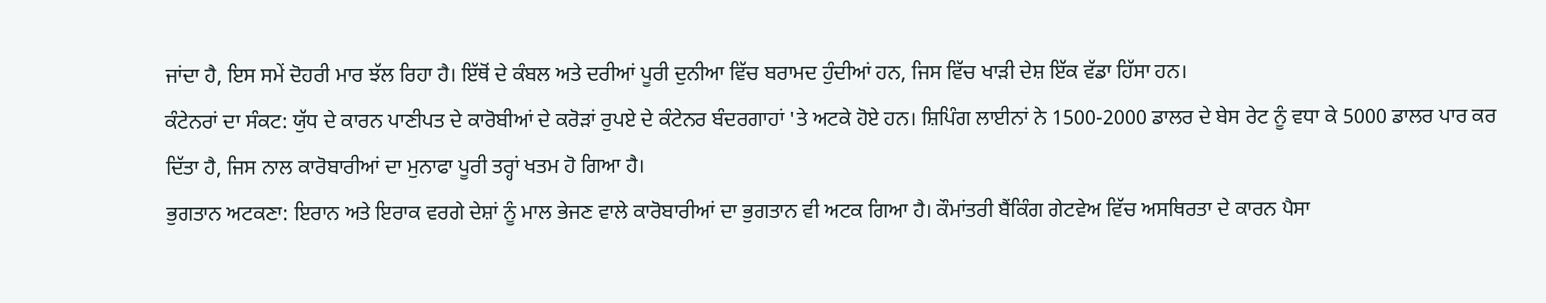ਜਾਂਦਾ ਹੈ, ਇਸ ਸਮੇਂ ਦੋਹਰੀ ਮਾਰ ਝੱਲ ਰਿਹਾ ਹੈ। ਇੱਥੋਂ ਦੇ ਕੰਬਲ ਅਤੇ ਦਰੀਆਂ ਪੂਰੀ ਦੁਨੀਆ ਵਿੱਚ ਬਰਾਮਦ ਹੁੰਦੀਆਂ ਹਨ, ਜਿਸ ਵਿੱਚ ਖਾੜੀ ਦੇਸ਼ ਇੱਕ ਵੱਡਾ ਹਿੱਸਾ ਹਨ।
ਕੰਟੇਨਰਾਂ ਦਾ ਸੰਕਟ: ਯੁੱਧ ਦੇ ਕਾਰਨ ਪਾਣੀਪਤ ਦੇ ਕਾਰੋਬੀਆਂ ਦੇ ਕਰੋੜਾਂ ਰੁਪਏ ਦੇ ਕੰਟੇਨਰ ਬੰਦਰਗਾਹਾਂ 'ਤੇ ਅਟਕੇ ਹੋਏ ਹਨ। ਸ਼ਿਪਿੰਗ ਲਾਈਨਾਂ ਨੇ 1500-2000 ਡਾਲਰ ਦੇ ਬੇਸ ਰੇਟ ਨੂੰ ਵਧਾ ਕੇ 5000 ਡਾਲਰ ਪਾਰ ਕਰ ਦਿੱਤਾ ਹੈ, ਜਿਸ ਨਾਲ ਕਾਰੋਬਾਰੀਆਂ ਦਾ ਮੁਨਾਫਾ ਪੂਰੀ ਤਰ੍ਹਾਂ ਖਤਮ ਹੋ ਗਿਆ ਹੈ।
ਭੁਗਤਾਨ ਅਟਕਣਾ: ਇਰਾਨ ਅਤੇ ਇਰਾਕ ਵਰਗੇ ਦੇਸ਼ਾਂ ਨੂੰ ਮਾਲ ਭੇਜਣ ਵਾਲੇ ਕਾਰੋਬਾਰੀਆਂ ਦਾ ਭੁਗਤਾਨ ਵੀ ਅਟਕ ਗਿਆ ਹੈ। ਕੌਮਾਂਤਰੀ ਬੈਂਕਿੰਗ ਗੇਟਵੇਅ ਵਿੱਚ ਅਸਥਿਰਤਾ ਦੇ ਕਾਰਨ ਪੈਸਾ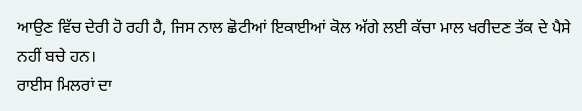ਆਉਣ ਵਿੱਚ ਦੇਰੀ ਹੋ ਰਹੀ ਹੈ, ਜਿਸ ਨਾਲ ਛੋਟੀਆਂ ਇਕਾਈਆਂ ਕੋਲ ਅੱਗੇ ਲਈ ਕੱਚਾ ਮਾਲ ਖਰੀਦਣ ਤੱਕ ਦੇ ਪੈਸੇ ਨਹੀਂ ਬਚੇ ਹਨ।
ਰਾਈਸ ਮਿਲਰਾਂ ਦਾ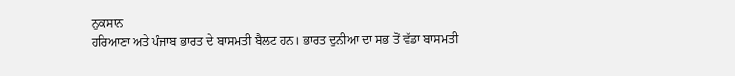ਨੁਕਸਾਨ
ਹਰਿਆਣਾ ਅਤੇ ਪੰਜਾਬ ਭਾਰਤ ਦੇ ਬਾਸਮਤੀ ਬੈਲਟ ਹਨ। ਭਾਰਤ ਦੁਨੀਆ ਦਾ ਸਭ ਤੋਂ ਵੱਡਾ ਬਾਸਮਤੀ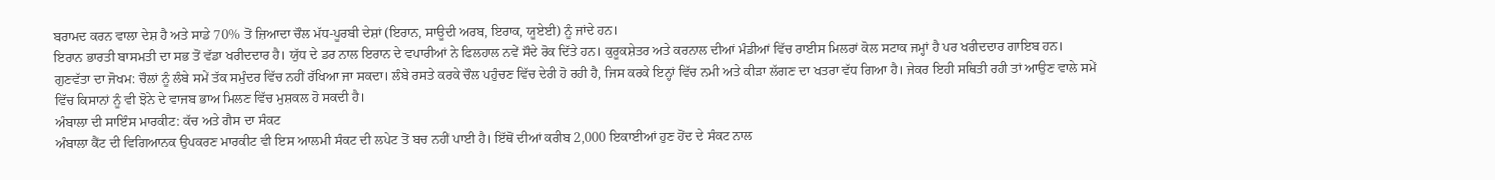ਬਰਾਮਦ ਕਰਨ ਵਾਲਾ ਦੇਸ਼ ਹੈ ਅਤੇ ਸਾਡੇ 70% ਤੋਂ ਜ਼ਿਆਦਾ ਚੌਲ ਮੱਧ-ਪੂਰਬੀ ਦੇਸ਼ਾਂ (ਇਰਾਨ, ਸਾਊਦੀ ਅਰਬ, ਇਰਾਕ, ਯੂਏਈ) ਨੂੰ ਜਾਂਦੇ ਹਨ।
ਇਰਾਨ ਭਾਰਤੀ ਬਾਸਮਤੀ ਦਾ ਸਭ ਤੋਂ ਵੱਡਾ ਖਰੀਦਦਾਰ ਹੈ। ਯੁੱਧ ਦੇ ਡਰ ਨਾਲ ਇਰਾਨ ਦੇ ਵਪਾਰੀਆਂ ਨੇ ਫਿਲਹਾਲ ਨਵੇਂ ਸੌਦੇ ਰੋਕ ਦਿੱਤੇ ਹਨ। ਕੁਰੂਕਸ਼ੇਤਰ ਅਤੇ ਕਰਨਾਲ ਦੀਆਂ ਮੰਡੀਆਂ ਵਿੱਚ ਰਾਈਸ ਮਿਲਰਾਂ ਕੋਲ ਸਟਾਕ ਜਮ੍ਹਾਂ ਹੈ ਪਰ ਖਰੀਦਦਾਰ ਗਾਇਬ ਹਨ।
ਗੁਣਵੱਤਾ ਦਾ ਜੋਖਮ: ਚੌਲਾਂ ਨੂੰ ਲੰਬੇ ਸਮੇਂ ਤੱਕ ਸਮੁੰਦਰ ਵਿੱਚ ਨਹੀਂ ਰੱਖਿਆ ਜਾ ਸਕਦਾ। ਲੰਬੇ ਰਸਤੇ ਕਰਕੇ ਚੌਲ ਪਹੁੰਚਣ ਵਿੱਚ ਦੇਰੀ ਹੋ ਰਹੀ ਹੈ, ਜਿਸ ਕਰਕੇ ਇਨ੍ਹਾਂ ਵਿੱਚ ਨਮੀ ਅਤੇ ਕੀੜਾ ਲੱਗਣ ਦਾ ਖਤਰਾ ਵੱਧ ਗਿਆ ਹੈ। ਜੇਕਰ ਇਹੀ ਸਥਿਤੀ ਰਹੀ ਤਾਂ ਆਉਣ ਵਾਲੇ ਸਮੇਂ ਵਿੱਚ ਕਿਸਾਨਾਂ ਨੂੰ ਵੀ ਝੋਨੇ ਦੇ ਵਾਜਬ ਭਾਅ ਮਿਲਣ ਵਿੱਚ ਮੁਸ਼ਕਲ ਹੋ ਸਕਦੀ ਹੈ।
ਅੰਬਾਲਾ ਦੀ ਸਾਇੰਸ ਮਾਰਕੀਟ: ਕੱਚ ਅਤੇ ਗੈਸ ਦਾ ਸੰਕਟ
ਅੰਬਾਲਾ ਕੈਂਟ ਦੀ ਵਿਗਿਆਨਕ ਉਪਕਰਣ ਮਾਰਕੀਟ ਵੀ ਇਸ ਆਲਮੀ ਸੰਕਟ ਦੀ ਲਪੇਟ ਤੋਂ ਬਚ ਨਹੀਂ ਪਾਈ ਹੈ। ਇੱਥੋਂ ਦੀਆਂ ਕਰੀਬ 2,000 ਇਕਾਈਆਂ ਹੁਣ ਹੋਂਦ ਦੇ ਸੰਕਟ ਨਾਲ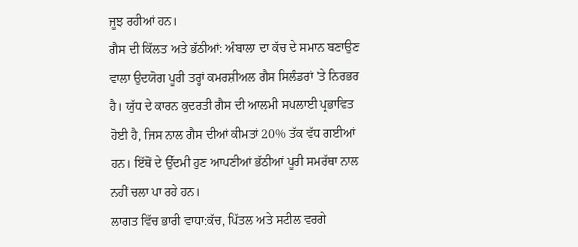ਜੂਝ ਰਹੀਆਂ ਹਨ।
ਗੈਸ ਦੀ ਕਿੱਲਤ ਅਤੇ ਭੱਠੀਆਂ: ਅੰਬਾਲਾ ਦਾ ਕੱਚ ਦੇ ਸਮਾਨ ਬਣਾਉਣ ਵਾਲਾ ਉਦਯੋਗ ਪੂਰੀ ਤਰ੍ਹਾਂ ਕਮਰਸ਼ੀਅਲ ਗੈਸ ਸਿਲੰਡਰਾਂ 'ਤੇ ਨਿਰਭਰ ਹੈ। ਯੁੱਧ ਦੇ ਕਾਰਨ ਕੁਦਰਤੀ ਗੈਸ ਦੀ ਆਲਮੀ ਸਪਲਾਈ ਪ੍ਰਭਾਵਿਤ ਹੋਈ ਹੈ, ਜਿਸ ਨਾਲ ਗੈਸ ਦੀਆਂ ਕੀਮਤਾਂ 20% ਤੱਕ ਵੱਧ ਗਈਆਂ ਹਨ। ਇੱਥੋਂ ਦੇ ਉੱਦਮੀ ਹੁਣ ਆਪਣੀਆਂ ਭੱਠੀਆਂ ਪੂਰੀ ਸਮਰੱਥਾ ਨਾਲ ਨਹੀਂ ਚਲਾ ਪਾ ਰਹੇ ਹਨ।
ਲਾਗਤ ਵਿੱਚ ਭਾਰੀ ਵਾਧਾ:ਕੱਚ, ਪਿੱਤਲ ਅਤੇ ਸਟੀਲ ਵਰਗੇ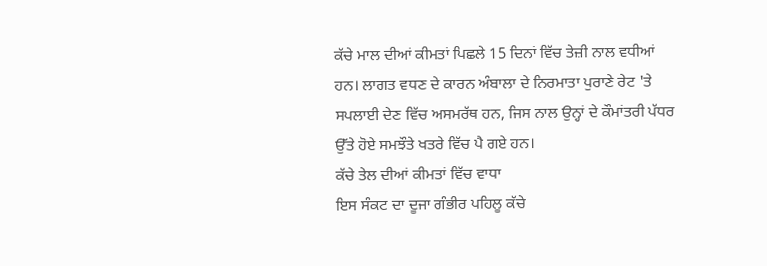ਕੱਚੇ ਮਾਲ ਦੀਆਂ ਕੀਮਤਾਂ ਪਿਛਲੇ 15 ਦਿਨਾਂ ਵਿੱਚ ਤੇਜ਼ੀ ਨਾਲ ਵਧੀਆਂ ਹਨ। ਲਾਗਤ ਵਧਣ ਦੇ ਕਾਰਨ ਅੰਬਾਲਾ ਦੇ ਨਿਰਮਾਤਾ ਪੁਰਾਣੇ ਰੇਟ 'ਤੇ ਸਪਲਾਈ ਦੇਣ ਵਿੱਚ ਅਸਮਰੱਥ ਹਨ, ਜਿਸ ਨਾਲ ਉਨ੍ਹਾਂ ਦੇ ਕੌਮਾਂਤਰੀ ਪੱਧਰ ਉੱਤੇ ਹੋਏ ਸਮਝੌਤੇ ਖਤਰੇ ਵਿੱਚ ਪੈ ਗਏ ਹਨ।
ਕੱਚੇ ਤੇਲ ਦੀਆਂ ਕੀਮਤਾਂ ਵਿੱਚ ਵਾਧਾ
ਇਸ ਸੰਕਟ ਦਾ ਦੂਜਾ ਗੰਭੀਰ ਪਹਿਲੂ ਕੱਚੇ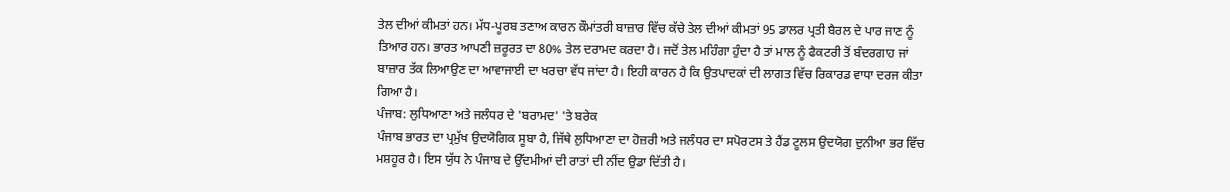ਤੇਲ ਦੀਆਂ ਕੀਮਤਾਂ ਹਨ। ਮੱਧ-ਪੂਰਬ ਤਣਾਅ ਕਾਰਨ ਕੌਮਾਂਤਰੀ ਬਾਜ਼ਾਰ ਵਿੱਚ ਕੱਚੇ ਤੇਲ ਦੀਆਂ ਕੀਮਤਾਂ 95 ਡਾਲਰ ਪ੍ਰਤੀ ਬੈਰਲ ਦੇ ਪਾਰ ਜਾਣ ਨੂੰ ਤਿਆਰ ਹਨ। ਭਾਰਤ ਆਪਣੀ ਜ਼ਰੂਰਤ ਦਾ 80% ਤੇਲ ਦਰਾਮਦ ਕਰਦਾ ਹੈ। ਜਦੋਂ ਤੇਲ ਮਹਿੰਗਾ ਹੁੰਦਾ ਹੈ ਤਾਂ ਮਾਲ ਨੂੰ ਫੈਕਟਰੀ ਤੋਂ ਬੰਦਰਗਾਹ ਜਾਂ ਬਾਜ਼ਾਰ ਤੱਕ ਲਿਆਉਣ ਦਾ ਆਵਾਜਾਈ ਦਾ ਖਰਚਾ ਵੱਧ ਜਾਂਦਾ ਹੈ। ਇਹੀ ਕਾਰਨ ਹੈ ਕਿ ਉਤਪਾਦਕਾਂ ਦੀ ਲਾਗਤ ਵਿੱਚ ਰਿਕਾਰਡ ਵਾਧਾ ਦਰਜ ਕੀਤਾ ਗਿਆ ਹੈ।
ਪੰਜਾਬ: ਲੁਧਿਆਣਾ ਅਤੇ ਜਲੰਧਰ ਦੇ 'ਬਰਾਮਦ' 'ਤੇ ਬਰੇਕ
ਪੰਜਾਬ ਭਾਰਤ ਦਾ ਪ੍ਰਮੁੱਖ ਉਦਯੋਗਿਕ ਸੂਬਾ ਹੈ, ਜਿੱਥੇ ਲੁਧਿਆਣਾ ਦਾ ਹੋਜ਼ਰੀ ਅਤੇ ਜਲੰਧਰ ਦਾ ਸਪੋਰਟਸ ਤੇ ਹੈਂਡ ਟੂਲਸ ਉਦਯੋਗ ਦੁਨੀਆ ਭਰ ਵਿੱਚ ਮਸ਼ਹੂਰ ਹੈ। ਇਸ ਯੁੱਧ ਨੇ ਪੰਜਾਬ ਦੇ ਉੱਦਮੀਆਂ ਦੀ ਰਾਤਾਂ ਦੀ ਨੀਂਦ ਉਡਾ ਦਿੱਤੀ ਹੈ।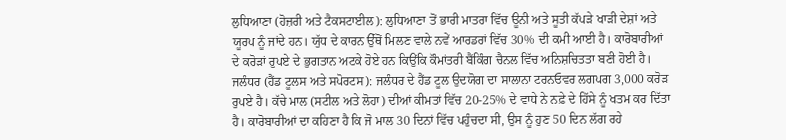ਲੁਧਿਆਣਾ (ਹੋਜ਼ਰੀ ਅਤੇ ਟੈਕਸਟਾਈਲ): ਲੁਧਿਆਣਾ ਤੋਂ ਭਾਰੀ ਮਾਤਰਾ ਵਿੱਚ ਊਨੀ ਅਤੇ ਸੂਤੀ ਕੱਪੜੇ ਖਾੜੀ ਦੇਸ਼ਾਂ ਅਤੇ ਯੂਰਪ ਨੂੰ ਜਾਂਦੇ ਹਨ। ਯੁੱਧ ਦੇ ਕਾਰਨ ਉੱਥੋਂ ਮਿਲਣ ਵਾਲੇ ਨਵੇਂ ਆਰਡਰਾਂ ਵਿੱਚ 30% ਦੀ ਕਮੀ ਆਈ ਹੈ। ਕਾਰੋਬਾਰੀਆਂ ਦੇ ਕਰੋੜਾਂ ਰੁਪਏ ਦੇ ਭੁਗਤਾਨ ਅਟਕੇ ਹੋਏ ਹਨ ਕਿਉਂਕਿ ਕੌਮਾਂਤਰੀ ਬੈਂਕਿੰਗ ਚੈਨਲ ਵਿੱਚ ਅਨਿਸ਼ਚਿਤਤਾ ਬਣੀ ਹੋਈ ਹੈ।
ਜਲੰਧਰ (ਹੈਂਡ ਟੂਲਸ ਅਤੇ ਸਪੋਰਟਸ): ਜਲੰਧਰ ਦੇ ਹੈਂਡ ਟੂਲ ਉਦਯੋਗ ਦਾ ਸਾਲਾਨਾ ਟਰਨਓਵਰ ਲਗਪਗ 3,000 ਕਰੋੜ ਰੁਪਏ ਹੈ। ਕੱਚੇ ਮਾਲ (ਸਟੀਲ ਅਤੇ ਲੋਹਾ) ਦੀਆਂ ਕੀਮਤਾਂ ਵਿੱਚ 20-25% ਦੇ ਵਾਧੇ ਨੇ ਨਫ਼ੇ ਦੇ ਹਿੱਸੇ ਨੂੰ ਖਤਮ ਕਰ ਦਿੱਤਾ ਹੈ। ਕਾਰੋਬਾਰੀਆਂ ਦਾ ਕਹਿਣਾ ਹੈ ਕਿ ਜੋ ਮਾਲ 30 ਦਿਨਾਂ ਵਿੱਚ ਪਹੁੰਚਦਾ ਸੀ, ਉਸ ਨੂੰ ਹੁਣ 50 ਦਿਨ ਲੱਗ ਰਹੇ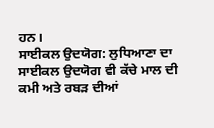ਹਨ।
ਸਾਈਕਲ ਉਦਯੋਗ: ਲੁਧਿਆਣਾ ਦਾ ਸਾਈਕਲ ਉਦਯੋਗ ਵੀ ਕੱਚੇ ਮਾਲ ਦੀ ਕਮੀ ਅਤੇ ਰਬੜ ਦੀਆਂ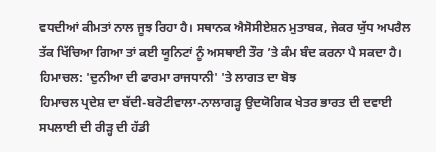ਵਧਦੀਆਂ ਕੀਮਤਾਂ ਨਾਲ ਜੂਝ ਰਿਹਾ ਹੈ। ਸਥਾਨਕ ਐਸੋਸੀਏਸ਼ਨ ਮੁਤਾਬਕ, ਜੇਕਰ ਯੁੱਧ ਅਪਰੈਲ ਤੱਕ ਖਿੱਚਿਆ ਗਿਆ ਤਾਂ ਕਈ ਯੂਨਿਟਾਂ ਨੂੰ ਅਸਥਾਈ ਤੌਰ ’ਤੇ ਕੰਮ ਬੰਦ ਕਰਨਾ ਪੈ ਸਕਦਾ ਹੈ।
ਹਿਮਾਚਲ: 'ਦੁਨੀਆ ਦੀ ਫਾਰਮਾ ਰਾਜਧਾਨੀ' 'ਤੇ ਲਾਗਤ ਦਾ ਬੋਝ
ਹਿਮਾਚਲ ਪ੍ਰਦੇਸ਼ ਦਾ ਬੱਦੀ-ਬਰੋਟੀਵਾਲਾ-ਨਾਲਾਗੜ੍ਹ ਉਦਯੋਗਿਕ ਖੇਤਰ ਭਾਰਤ ਦੀ ਦਵਾਈ ਸਪਲਾਈ ਦੀ ਰੀੜ੍ਹ ਦੀ ਹੱਡੀ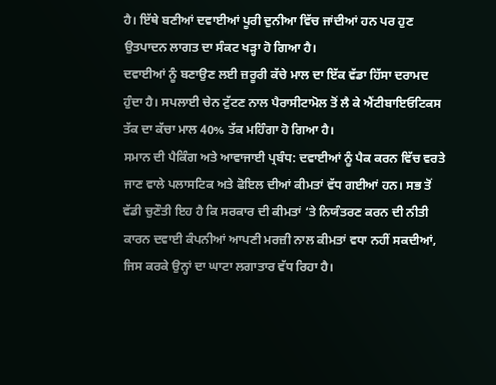ਹੈ। ਇੱਥੇ ਬਣੀਆਂ ਦਵਾਈਆਂ ਪੂਰੀ ਦੁਨੀਆ ਵਿੱਚ ਜਾਂਦੀਆਂ ਹਨ ਪਰ ਹੁਣ ਉਤਪਾਦਨ ਲਾਗਤ ਦਾ ਸੰਕਟ ਖੜ੍ਹਾ ਹੋ ਗਿਆ ਹੈ।
ਦਵਾਈਆਂ ਨੂੰ ਬਣਾਉਣ ਲਈ ਜ਼ਰੂਰੀ ਕੱਚੇ ਮਾਲ ਦਾ ਇੱਕ ਵੱਡਾ ਹਿੱਸਾ ਦਰਾਮਦ ਹੁੰਦਾ ਹੈ। ਸਪਲਾਈ ਚੇਨ ਟੁੱਟਣ ਨਾਲ ਪੈਰਾਸੀਟਾਮੋਲ ਤੋਂ ਲੈ ਕੇ ਐਂਟੀਬਾਇਓਟਿਕਸ ਤੱਕ ਦਾ ਕੱਚਾ ਮਾਲ 40% ਤੱਕ ਮਹਿੰਗਾ ਹੋ ਗਿਆ ਹੈ।
ਸਮਾਨ ਦੀ ਪੈਕਿੰਗ ਅਤੇ ਆਵਾਜਾਈ ਪ੍ਰਬੰਧ: ਦਵਾਈਆਂ ਨੂੰ ਪੈਕ ਕਰਨ ਵਿੱਚ ਵਰਤੇ ਜਾਣ ਵਾਲੇ ਪਲਾਸਟਿਕ ਅਤੇ ਫੋਇਲ ਦੀਆਂ ਕੀਮਤਾਂ ਵੱਧ ਗਈਆਂ ਹਨ। ਸਭ ਤੋਂ ਵੱਡੀ ਚੁਣੌਤੀ ਇਹ ਹੈ ਕਿ ਸਰਕਾਰ ਦੀ ਕੀਮਤਾਂ ‘ਤੇ ਨਿਯੰਤਰਣ ਕਰਨ ਦੀ ਨੀਤੀ ਕਾਰਨ ਦਵਾਈ ਕੰਪਨੀਆਂ ਆਪਣੀ ਮਰਜ਼ੀ ਨਾਲ ਕੀਮਤਾਂ ਵਧਾ ਨਹੀਂ ਸਕਦੀਆਂ, ਜਿਸ ਕਰਕੇ ਉਨ੍ਹਾਂ ਦਾ ਘਾਟਾ ਲਗਾਤਾਰ ਵੱਧ ਰਿਹਾ ਹੈ।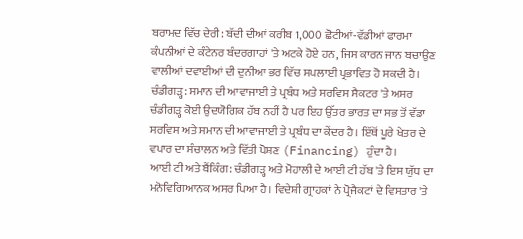ਬਰਾਮਦ ਵਿੱਚ ਦੇਰੀ: ਬੱਦੀ ਦੀਆਂ ਕਰੀਬ 1,000 ਛੋਟੀਆਂ-ਵੱਡੀਆਂ ਫਾਰਮਾ ਕੰਪਨੀਆਂ ਦੇ ਕੰਟੇਨਰ ਬੰਦਰਗਾਹਾਂ 'ਤੇ ਅਟਕੇ ਹੋਏ ਹਨ, ਜਿਸ ਕਾਰਨ ਜਾਨ ਬਚਾਉਣ ਵਾਲੀਆਂ ਦਵਾਈਆਂ ਦੀ ਦੁਨੀਆ ਭਰ ਵਿੱਚ ਸਪਲਾਈ ਪ੍ਰਭਾਵਿਤ ਹੋ ਸਕਦੀ ਹੈ।
ਚੰਡੀਗੜ੍ਹ: ਸਮਾਨ ਦੀ ਆਵਾਜਾਈ ਤੇ ਪ੍ਰਬੰਧ ਅਤੇ ਸਰਵਿਸ ਸੈਕਟਰ 'ਤੇ ਅਸਰ
ਚੰਡੀਗੜ੍ਹ ਕੋਈ ਉਦਯੋਗਿਕ ਹੱਬ ਨਹੀਂ ਹੈ ਪਰ ਇਹ ਉੱਤਰ ਭਾਰਤ ਦਾ ਸਭ ਤੋਂ ਵੱਡਾ ਸਰਵਿਸ ਅਤੇ ਸਮਾਨ ਦੀ ਆਵਾਜਾਈ ਤੇ ਪ੍ਰਬੰਧ ਦਾ ਕੇਂਦਰ ਹੈ। ਇੱਥੋਂ ਪੂਰੇ ਖੇਤਰ ਦੇ ਵਪਾਰ ਦਾ ਸੰਚਾਲਨ ਅਤੇ ਵਿੱਤੀ ਪੋਸ਼ਣ (Financing) ਹੁੰਦਾ ਹੈ।
ਆਈ ਟੀ ਅਤੇ ਬੈਂਕਿੰਗ: ਚੰਡੀਗੜ੍ਹ ਅਤੇ ਮੋਹਾਲੀ ਦੇ ਆਈ ਟੀ ਹੱਬ 'ਤੇ ਇਸ ਯੁੱਧ ਦਾ ਮਨੋਵਿਗਿਆਨਕ ਅਸਰ ਪਿਆ ਹੈ। ਵਿਦੇਸ਼ੀ ਗ੍ਰਾਹਕਾਂ ਨੇ ਪ੍ਰੋਜੈਕਟਾਂ ਦੇ ਵਿਸਤਾਰ 'ਤੇ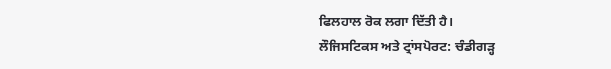ਫਿਲਹਾਲ ਰੋਕ ਲਗਾ ਦਿੱਤੀ ਹੈ।
ਲੌਜਿਸਟਿਕਸ ਅਤੇ ਟ੍ਰਾਂਸਪੋਰਟ: ਚੰਡੀਗੜ੍ਹ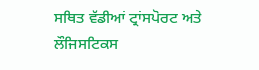ਸਥਿਤ ਵੱਡੀਆਂ ਟ੍ਰਾਂਸਪੋਰਟ ਅਤੇ ਲੌਜਿਸਟਿਕਸ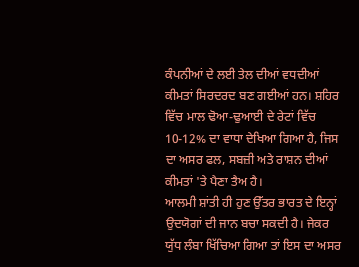ਕੰਪਨੀਆਂ ਦੇ ਲਈ ਤੇਲ ਦੀਆਂ ਵਧਦੀਆਂ ਕੀਮਤਾਂ ਸਿਰਦਰਦ ਬਣ ਗਈਆਂ ਹਨ। ਸ਼ਹਿਰ ਵਿੱਚ ਮਾਲ ਢੋਆ-ਢੁਆਈ ਦੇ ਰੇਟਾਂ ਵਿੱਚ 10-12% ਦਾ ਵਾਧਾ ਦੇਖਿਆ ਗਿਆ ਹੈ, ਜਿਸ ਦਾ ਅਸਰ ਫਲ, ਸਬਜ਼ੀ ਅਤੇ ਰਾਸ਼ਨ ਦੀਆਂ ਕੀਮਤਾਂ 'ਤੇ ਪੈਣਾ ਤੈਅ ਹੈ।
ਆਲਮੀ ਸ਼ਾਂਤੀ ਹੀ ਹੁਣ ਉੱਤਰ ਭਾਰਤ ਦੇ ਇਨ੍ਹਾਂ ਉਦਯੋਗਾਂ ਦੀ ਜਾਨ ਬਚਾ ਸਕਦੀ ਹੈ। ਜੇਕਰ ਯੁੱਧ ਲੰਬਾ ਖਿੱਚਿਆ ਗਿਆ ਤਾਂ ਇਸ ਦਾ ਅਸਰ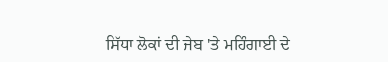ਸਿੱਧਾ ਲੋਕਾਂ ਦੀ ਜੇਬ 'ਤੇ ਮਹਿੰਗਾਈ ਦੇ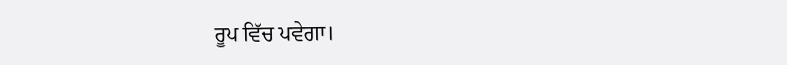ਰੂਪ ਵਿੱਚ ਪਵੇਗਾ।